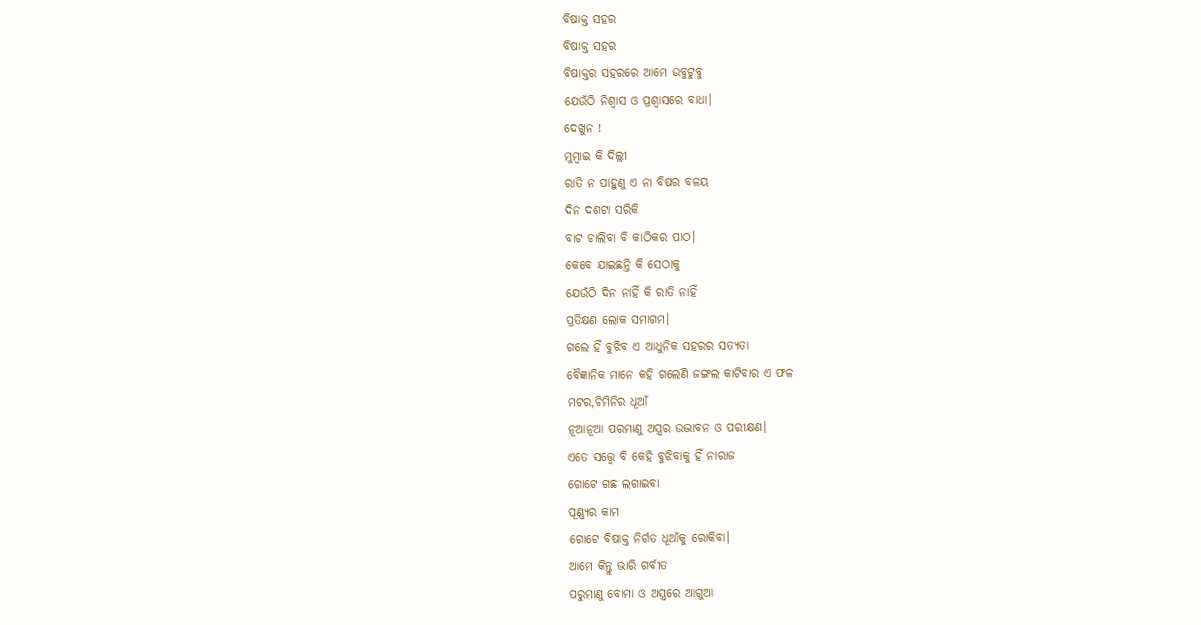ବିଷାକ୍ତ ସହର
ବିଷାକ୍ତ ସହର
ବିଷାକ୍ତର ସହରରେ ଆମେ ଉବୁଟୁବୁ
ଯେଉଁଠି ନିଶ୍ବାସ ଓ ପ୍ରଶ୍ବାସରେ ବାଧା।
ଦେଖୁନ !
ମୁମ୍ବାଇ କି ଦିଲ୍ଲୀ
ରାତି ନ ପାହୁଣୁ ଏ ନା ବିଷର ବଳୟ
ଦିନ ଦଶଟା ସରିକି
ବାଟ ଚାଲିବା ବି କାଠିକର ପାଠ।
କେବେ ଯାଇଛନ୍ତି କି ସେଠାକୁ
ଯେଉଁଠି ଦିନ ନାହିଁ କି ରାତି ନାହିଁ
ପ୍ରତିକ୍ଷଣ ଲୋକ ସମାଗମ।
ଗଲେ ହିଁ ବୁଝିବ ଏ ଆଧୁନିକ ସହରର ସତ୍ଯତା
ବୈଜ୍ଞାନିକ ମାନେ କହି ଗଲେଣି ଜଙ୍ଗଲ କାଟିବାର ଏ ଫଳ
ମଟର,ଚିମିନିର ଧୂଆଁ
ନୂଆନୂଆ ପରମାଣୁ ଅସ୍ତ୍ରର ଉଦ୍ଭାବନ ଓ ପରୀକ୍ଷଣ।
ଏତେ ସତ୍ତ୍ବେ ବି କେହି ବୁଝିବାକୁ ହିଁ ନାରାଜ
ଗୋଟେ ଗଛ ଲଗାଇବା
ପୂଣ୍ଣ୍ଯର କାମ
ଗୋଟେ ବିଷାକ୍ତ ନିର୍ଗତ ଧୂଆଁକୁ ରୋକିବା।
ଆମେ କିନ୍ତୁ ଭାରି ଗର୍ବୀତ
ପରୁମାଣୁ ବୋମା ଓ ଅସ୍ତ୍ରରେ ଆଗୁଆ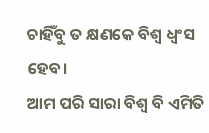ଚାହିଁବୁ ତ କ୍ଷଣକେ ବିଶ୍ବ ଧ୍ବଂସ ହେବ।
ଆମ ପରି ସାରା ବିଶ୍ବ ବି ଏମିତି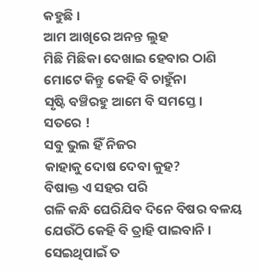କହୁଛି।
ଆମ ଆଖିରେ ଅନନ୍ତ ଲୁହ
ମିଛି ମିଛିକା ଦେଖାଇ ହେବାର ଠାଣି
ମୋଟେ କିନ୍ତୁ କେହି ବି ଚାହୁଁନା
ସୃଷ୍ଟି ବଞ୍ଚିରହୁ ଆମେ ବି ସମସ୍ତେ।
ସତରେ !
ସବୁ ଭୁଲ ହିଁ ନିଜର
କାହାକୁ ଦୋଷ ଦେବା କୁହ?
ବିଷାକ୍ତ ଏ ସହର ପରି
ଗଳି କନ୍ଧି ଘେରିଯିବ ଦିନେ ବିଷର ବଳୟ
ଯେଉଁଠି କେହି ବି ତ୍ରାହି ପାଇବାନି।
ସେଇଥିପାଇଁ ତ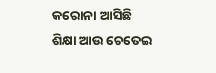କରୋନା ଆସିଛି
ଶିକ୍ଷା ଆଉ ଚେତେଇ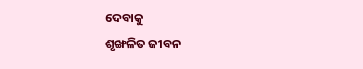ଦେବାକୁ
ଶୃଙ୍ଖଳିତ ଜୀବନ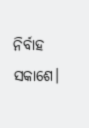ନିର୍ବାହ ସକାଶେ।